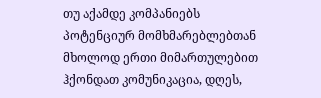თუ აქამდე კომპანიებს პოტენციურ მომხმარებლებთან მხოლოდ ერთი მიმართულებით ჰქონდათ კომუნიკაცია, დღეს,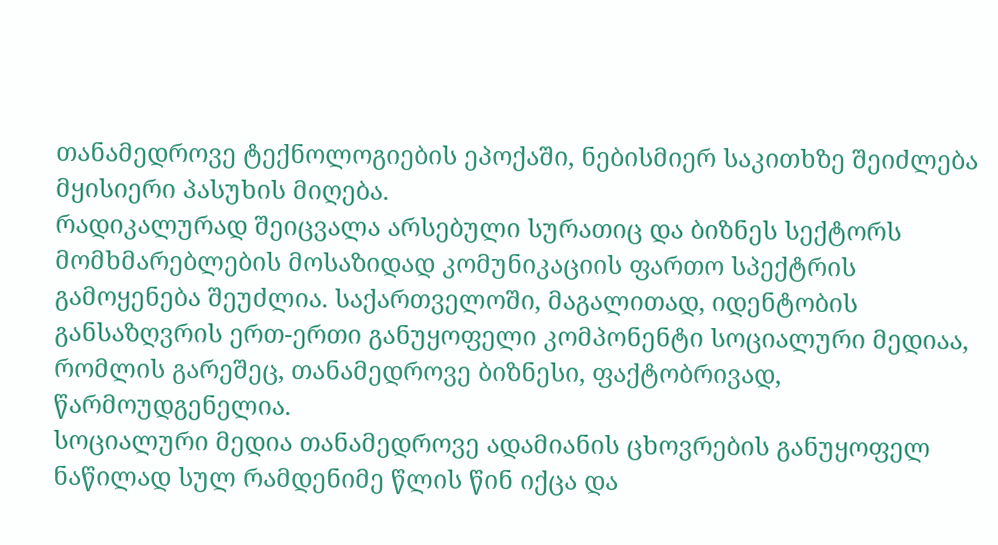თანამედროვე ტექნოლოგიების ეპოქაში, ნებისმიერ საკითხზე შეიძლება მყისიერი პასუხის მიღება.
რადიკალურად შეიცვალა არსებული სურათიც და ბიზნეს სექტორს მომხმარებლების მოსაზიდად კომუნიკაციის ფართო სპექტრის გამოყენება შეუძლია. საქართველოში, მაგალითად, იდენტობის განსაზღვრის ერთ-ერთი განუყოფელი კომპონენტი სოციალური მედიაა, რომლის გარეშეც, თანამედროვე ბიზნესი, ფაქტობრივად, წარმოუდგენელია.
სოციალური მედია თანამედროვე ადამიანის ცხოვრების განუყოფელ ნაწილად სულ რამდენიმე წლის წინ იქცა და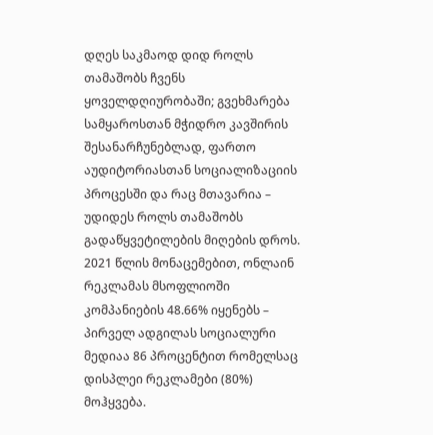დღეს საკმაოდ დიდ როლს თამაშობს ჩვენს ყოველდღიურობაში; გვეხმარება სამყაროსთან მჭიდრო კავშირის შესანარჩუნებლად, ფართო აუდიტორიასთან სოციალიზაციის პროცესში და რაც მთავარია – უდიდეს როლს თამაშობს გადაწყვეტილების მიღების დროს. 2021 წლის მონაცემებით, ონლაინ რეკლამას მსოფლიოში კომპანიების 48.66% იყენებს – პირველ ადგილას სოციალური მედიაა 86 პროცენტით რომელსაც დისპლეი რეკლამები (80%) მოჰყვება.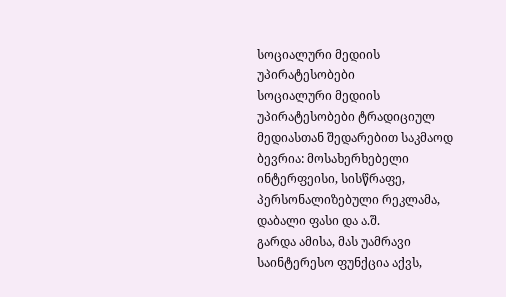სოციალური მედიის უპირატესობები
სოციალური მედიის უპირატესობები ტრადიციულ მედიასთან შედარებით საკმაოდ ბევრია: მოსახერხებელი ინტერფეისი, სისწრაფე, პერსონალიზებული რეკლამა, დაბალი ფასი და ა.შ.
გარდა ამისა, მას უამრავი საინტერესო ფუნქცია აქვს,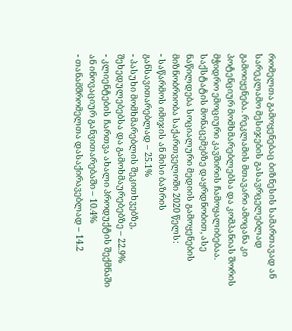რომელთა გამოყენებაც ბიზნესის სამართავად ან სარეკლამო მესიჯების გასავრცელებლად გამოიყენება. რეკლამის მთავარი ამოცანა კი პოტენციურ მომხმარებლებსა და კომპანიას შორის მჭიდრო ემოციური კავშირის ჩამოყალიბებაა.
საქსტატის მონაცემებზე დაყრდნობით, ასე ნაწილდება სოციალური მედიის გამოყენების მიზნობრიობა საქართველოში 2020 წელს:
- საწარმოს იმიჯის ან მისი ბაზრის განსავითარებლად – 25.1%
- პასუხი მომხმარებლის შეკითხვებზე, შეხედულებებსა და გამოხმაურებებზე – 22.9%
- კლიენტების ჩართვა ახალი პროდუქტის შექმნაში ან ინოვაციურ განვითარებაში – 10.4%
- თანამშრომელთა დასაქირავებლად – 14.2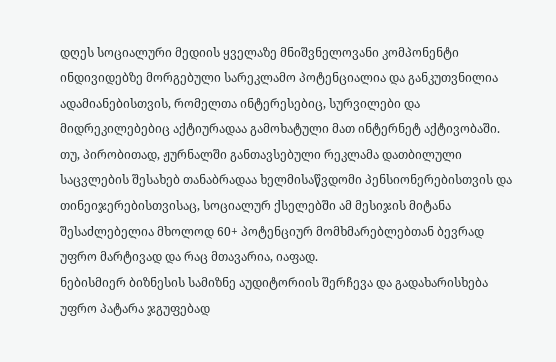დღეს სოციალური მედიის ყველაზე მნიშვნელოვანი კომპონენტი ინდივიდებზე მორგებული სარეკლამო პოტენციალია და განკუთვნილია ადამიანებისთვის, რომელთა ინტერესებიც, სურვილები და მიდრეკილებებიც აქტიურადაა გამოხატული მათ ინტერნეტ აქტივობაში. თუ, პირობითად, ჟურნალში განთავსებული რეკლამა დათბილული საცვლების შესახებ თანაბრადაა ხელმისაწვდომი პენსიონერებისთვის და თინეიჯერებისთვისაც, სოციალურ ქსელებში ამ მესიჯის მიტანა შესაძლებელია მხოლოდ 60+ პოტენციურ მომხმარებლებთან ბევრად უფრო მარტივად და რაც მთავარია, იაფად.
ნებისმიერ ბიზნესის სამიზნე აუდიტორიის შერჩევა და გადახარისხება უფრო პატარა ჯგუფებად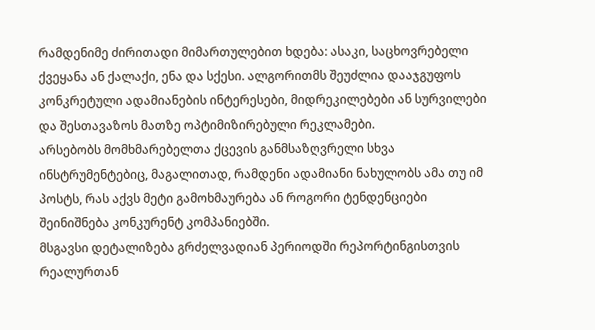რამდენიმე ძირითადი მიმართულებით ხდება: ასაკი, საცხოვრებელი ქვეყანა ან ქალაქი, ენა და სქესი. ალგორითმს შეუძლია დააჯგუფოს კონკრეტული ადამიანების ინტერესები, მიდრეკილებები ან სურვილები და შესთავაზოს მათზე ოპტიმიზირებული რეკლამები.
არსებობს მომხმარებელთა ქცევის განმსაზღვრელი სხვა ინსტრუმენტებიც, მაგალითად, რამდენი ადამიანი ნახულობს ამა თუ იმ პოსტს, რას აქვს მეტი გამოხმაურება ან როგორი ტენდენციები შეინიშნება კონკურენტ კომპანიებში.
მსგავსი დეტალიზება გრძელვადიან პერიოდში რეპორტინგისთვის რეალურთან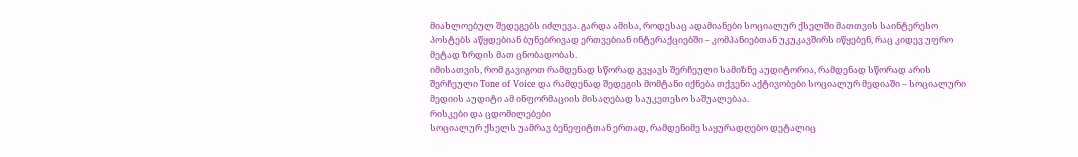მიახლოებულ შედეგებს იძლევა. გარდა ამისა, როდესაც ადამიანები სოციალურ ქსელში მათთვის საინტერესო პოსტებს აწყდებიან ბუნებრივად ერთვებიან ინტერაქციებში – კომპანიებთან უკუკავშირს იწყებენ, რაც კიდევ უფრო მეტად ზრდის მათ ცნობადობას.
იმისათვის, რომ გავიგოთ რამდენად სწორად გვყავს შერჩეული სამიზნე აუდიტორია, რამდენად სწორად არის შერჩეული Tone of Voice და რამდენად შედეგის მომტანი იქნება თქვენი აქტივობები სოციალურ მედიაში – სოციალური მედიის აუდიტი ამ ინფორმაციის მისაღებად საუკეთესო საშუალებაა.
რისკები და ცდომილებები
სოციალურ ქსელს უამრავ ბენეფიტთან ერთად, რამდენიმე საყურადღებო დეტალიც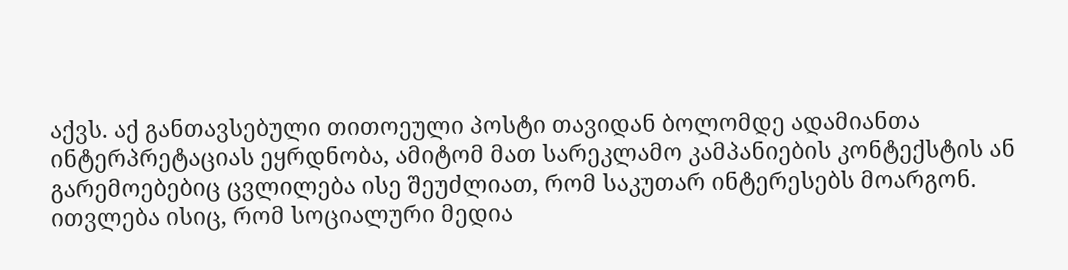აქვს. აქ განთავსებული თითოეული პოსტი თავიდან ბოლომდე ადამიანთა ინტერპრეტაციას ეყრდნობა, ამიტომ მათ სარეკლამო კამპანიების კონტექსტის ან გარემოებებიც ცვლილება ისე შეუძლიათ, რომ საკუთარ ინტერესებს მოარგონ.
ითვლება ისიც, რომ სოციალური მედია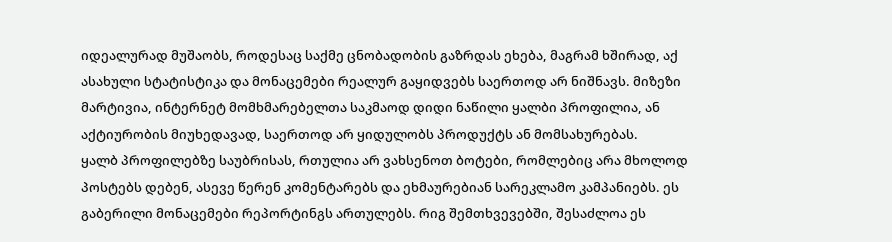იდეალურად მუშაობს, როდესაც საქმე ცნობადობის გაზრდას ეხება, მაგრამ ხშირად, აქ ასახული სტატისტიკა და მონაცემები რეალურ გაყიდვებს საერთოდ არ ნიშნავს. მიზეზი მარტივია, ინტერნეტ მომხმარებელთა საკმაოდ დიდი ნაწილი ყალბი პროფილია, ან აქტიურობის მიუხედავად, საერთოდ არ ყიდულობს პროდუქტს ან მომსახურებას.
ყალბ პროფილებზე საუბრისას, რთულია არ ვახსენოთ ბოტები, რომლებიც არა მხოლოდ პოსტებს დებენ, ასევე წერენ კომენტარებს და ეხმაურებიან სარეკლამო კამპანიებს. ეს გაბერილი მონაცემები რეპორტინგს ართულებს. რიგ შემთხვევებში, შესაძლოა ეს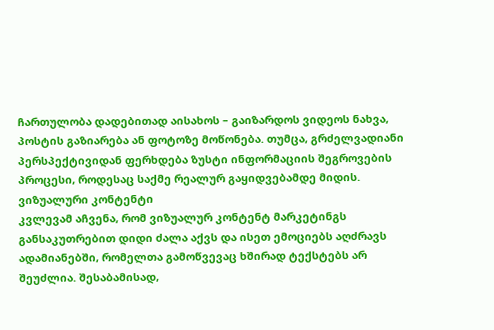ჩართულობა დადებითად აისახოს – გაიზარდოს ვიდეოს ნახვა, პოსტის გაზიარება ან ფოტოზე მოწონება. თუმცა, გრძელვადიანი პერსპექტივიდან ფერხდება ზუსტი ინფორმაციის შეგროვების პროცესი, როდესაც საქმე რეალურ გაყიდვებამდე მიდის.
ვიზუალური კონტენტი
კვლევამ აჩვენა, რომ ვიზუალურ კონტენტ მარკეტინგს განსაკუთრებით დიდი ძალა აქვს და ისეთ ემოციებს აღძრავს ადამიანებში, რომელთა გამოწვევაც ხშირად ტექსტებს არ შეუძლია. შესაბამისად,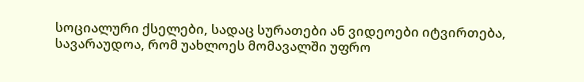სოციალური ქსელები, სადაც სურათები ან ვიდეოები იტვირთება, სავარაუდოა, რომ უახლოეს მომავალში უფრო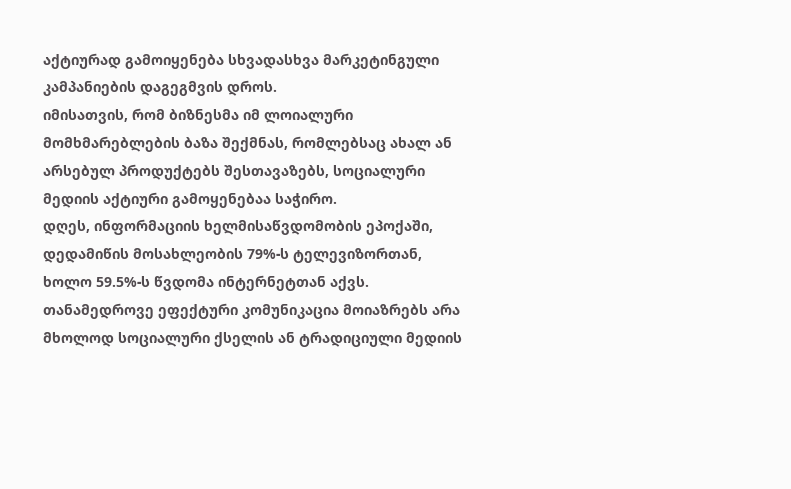აქტიურად გამოიყენება სხვადასხვა მარკეტინგული კამპანიების დაგეგმვის დროს.
იმისათვის, რომ ბიზნესმა იმ ლოიალური მომხმარებლების ბაზა შექმნას, რომლებსაც ახალ ან არსებულ პროდუქტებს შესთავაზებს, სოციალური მედიის აქტიური გამოყენებაა საჭირო.
დღეს, ინფორმაციის ხელმისაწვდომობის ეპოქაში, დედამიწის მოსახლეობის 79%-ს ტელევიზორთან, ხოლო 59.5%-ს წვდომა ინტერნეტთან აქვს. თანამედროვე ეფექტური კომუნიკაცია მოიაზრებს არა მხოლოდ სოციალური ქსელის ან ტრადიციული მედიის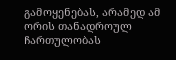გამოყენებას, არამედ ამ ორის თანადროულ ჩართულობას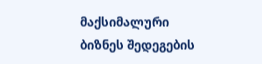მაქსიმალური ბიზნეს შედეგების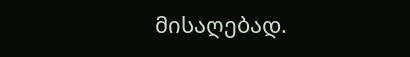მისაღებად.